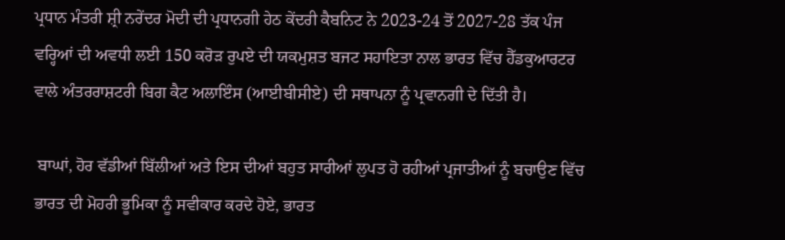ਪ੍ਰਧਾਨ ਮੰਤਰੀ ਸ਼੍ਰੀ ਨਰੇਂਦਰ ਮੋਦੀ ਦੀ ਪ੍ਰਧਾਨਗੀ ਹੇਠ ਕੇਂਦਰੀ ਕੈਬਨਿਟ ਨੇ 2023-24 ਤੋਂ 2027-28 ਤੱਕ ਪੰਜ ਵਰ੍ਹਿਆਂ ਦੀ ਅਵਧੀ ਲਈ 150 ਕਰੋੜ ਰੁਪਏ ਦੀ ਯਕਮੁਸ਼ਤ ਬਜਟ ਸਹਾਇਤਾ ਨਾਲ ਭਾਰਤ ਵਿੱਚ ਹੈੱਡਕੁਆਰਟਰ ਵਾਲੇ ਅੰਤਰਰਾਸ਼ਟਰੀ ਬਿਗ ਕੈਟ ਅਲਾਇੰਸ (ਆਈਬੀਸੀਏ) ਦੀ ਸਥਾਪਨਾ ਨੂੰ ਪ੍ਰਵਾਨਗੀ ਦੇ ਦਿੱਤੀ ਹੈ।

 ਬਾਘਾਂ, ਹੋਰ ਵੱਡੀਆਂ ਬਿੱਲੀਆਂ ਅਤੇ ਇਸ ਦੀਆਂ ਬਹੁਤ ਸਾਰੀਆਂ ਲੁਪਤ ਹੋ ਰਹੀਆਂ ਪ੍ਰਜਾਤੀਆਂ ਨੂੰ ਬਚਾਉਣ ਵਿੱਚ ਭਾਰਤ ਦੀ ਮੋਹਰੀ ਭੂਮਿਕਾ ਨੂੰ ਸਵੀਕਾਰ ਕਰਦੇ ਹੋਏ, ਭਾਰਤ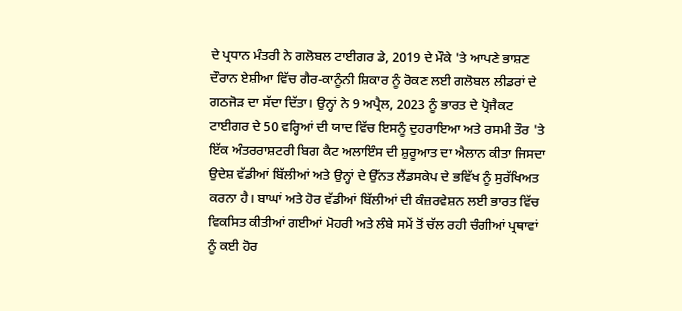ਦੇ ਪ੍ਰਧਾਨ ਮੰਤਰੀ ਨੇ ਗਲੋਬਲ ਟਾਈਗਰ ਡੇ, 2019 ਦੇ ਮੌਕੇ 'ਤੇ ਆਪਣੇ ਭਾਸ਼ਣ ਦੌਰਾਨ ਏਸ਼ੀਆ ਵਿੱਚ ਗੈਰ-ਕਾਨੂੰਨੀ ਸ਼ਿਕਾਰ ਨੂੰ ਰੋਕਣ ਲਈ ਗਲੋਬਲ ਲੀਡਰਾਂ ਦੇ ਗਠਜੋੜ ਦਾ ਸੱਦਾ ਦਿੱਤਾ। ਉਨ੍ਹਾਂ ਨੇ 9 ਅਪ੍ਰੈਲ, 2023 ਨੂੰ ਭਾਰਤ ਦੇ ਪ੍ਰੋਜੈਕਟ ਟਾਈਗਰ ਦੇ 50 ਵਰ੍ਹਿਆਂ ਦੀ ਯਾਦ ਵਿੱਚ ਇਸਨੂੰ ਦੁਹਰਾਇਆ ਅਤੇ ਰਸਮੀ ਤੌਰ 'ਤੇ ਇੱਕ ਅੰਤਰਰਾਸ਼ਟਰੀ ਬਿਗ ਕੈਟ ਅਲਾਇੰਸ ਦੀ ਸ਼ੁਰੂਆਤ ਦਾ ਐਲਾਨ ਕੀਤਾ ਜਿਸਦਾ ਉਦੇਸ਼ ਵੱਡੀਆਂ ਬਿੱਲੀਆਂ ਅਤੇ ਉਨ੍ਹਾਂ ਦੇ ਉੱਨਤ ਲੈਂਡਸਕੇਪ ਦੇ ਭਵਿੱਖ ਨੂੰ ਸੁਰੱਖਿਅਤ ਕਰਨਾ ਹੈ। ਬਾਘਾਂ ਅਤੇ ਹੋਰ ਵੱਡੀਆਂ ਬਿੱਲੀਆਂ ਦੀ ਕੰਜ਼ਰਵੇਸ਼ਨ ਲਈ ਭਾਰਤ ਵਿੱਚ ਵਿਕਸਿਤ ਕੀਤੀਆਂ ਗਈਆਂ ਮੋਹਰੀ ਅਤੇ ਲੰਬੇ ਸਮੇਂ ਤੋਂ ਚੱਲ ਰਹੀ ਚੰਗੀਆਂ ਪ੍ਰਥਾਵਾਂ ਨੂੰ ਕਈ ਹੋਰ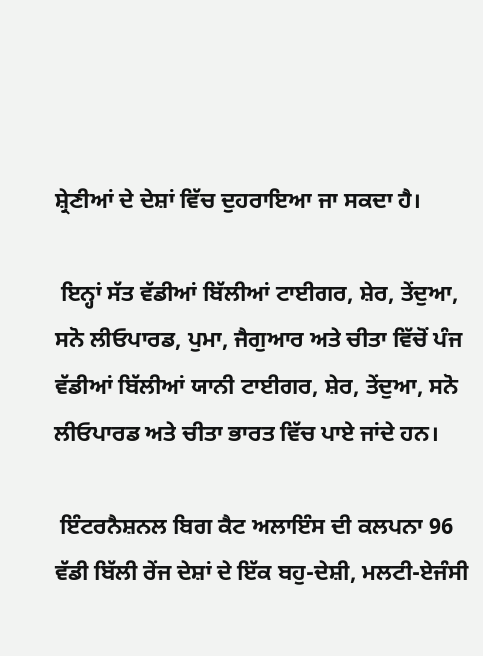ਸ਼੍ਰੇਣੀਆਂ ਦੇ ਦੇਸ਼ਾਂ ਵਿੱਚ ਦੁਹਰਾਇਆ ਜਾ ਸਕਦਾ ਹੈ।

 ਇਨ੍ਹਾਂ ਸੱਤ ਵੱਡੀਆਂ ਬਿੱਲੀਆਂ ਟਾਈਗਰ, ਸ਼ੇਰ, ਤੇਂਦੁਆ, ਸਨੋ ਲੀਓਪਾਰਡ, ਪੁਮਾ, ਜੈਗੁਆਰ ਅਤੇ ਚੀਤਾ ਵਿੱਚੋਂ ਪੰਜ ਵੱਡੀਆਂ ਬਿੱਲੀਆਂ ਯਾਨੀ ਟਾਈਗਰ, ਸ਼ੇਰ, ਤੇਂਦੁਆ, ਸਨੋ ਲੀਓਪਾਰਡ ਅਤੇ ਚੀਤਾ ਭਾਰਤ ਵਿੱਚ ਪਾਏ ਜਾਂਦੇ ਹਨ।

 ਇੰਟਰਨੈਸ਼ਨਲ ਬਿਗ ਕੈਟ ਅਲਾਇੰਸ ਦੀ ਕਲਪਨਾ 96 ਵੱਡੀ ਬਿੱਲੀ ਰੇਂਜ ਦੇਸ਼ਾਂ ਦੇ ਇੱਕ ਬਹੁ-ਦੇਸ਼ੀ, ਮਲਟੀ-ਏਜੰਸੀ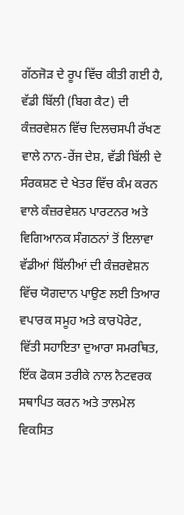ਗੱਠਜੋੜ ਦੇ ਰੂਪ ਵਿੱਚ ਕੀਤੀ ਗਈ ਹੈ, ਵੱਡੀ ਬਿੱਲੀ (ਬਿਗ ਕੈਟ) ਦੀ ਕੰਜ਼ਰਵੇਸ਼ਨ ਵਿੱਚ ਦਿਲਚਸਪੀ ਰੱਖਣ ਵਾਲੇ ਨਾਨ-ਰੇਂਜ ਦੇਸ਼, ਵੱਡੀ ਬਿੱਲੀ ਦੇ ਸੰਰਕਸ਼ਣ ਦੇ ਖੇਤਰ ਵਿੱਚ ਕੰਮ ਕਰਨ ਵਾਲੇ ਕੰਜ਼ਰਵੇਸ਼ਨ ਪਾਰਟਨਰ ਅਤੇ ਵਿਗਿਆਨਕ ਸੰਗਠਨਾਂ ਤੋਂ ਇਲਾਵਾ ਵੱਡੀਆਂ ਬਿੱਲੀਆਂ ਦੀ ਕੰਜ਼ਰਵੇਸ਼ਨ ਵਿੱਚ ਯੋਗਦਾਨ ਪਾਉਣ ਲਈ ਤਿਆਰ ਵਪਾਰਕ ਸਮੂਹ ਅਤੇ ਕਾਰਪੋਰੇਟ, ਵਿੱਤੀ ਸਹਾਇਤਾ ਦੁਆਰਾ ਸਮਰਥਿਤ, ਇੱਕ ਫੋਕਸ ਤਰੀਕੇ ਨਾਲ ਨੈਟਵਰਕ ਸਥਾਪਿਤ ਕਰਨ ਅਤੇ ਤਾਲਮੇਲ ਵਿਕਸਿਤ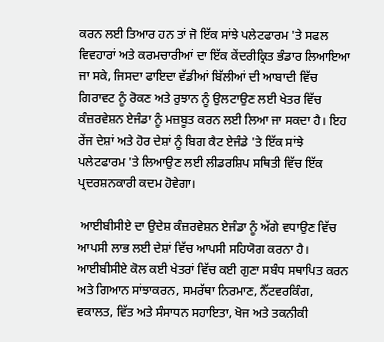ਕਰਨ ਲਈ ਤਿਆਰ ਹਨ ਤਾਂ ਜੋ ਇੱਕ ਸਾਂਝੇ ਪਲੇਟਫਾਰਮ 'ਤੇ ਸਫਲ ਵਿਵਹਾਰਾਂ ਅਤੇ ਕਰਮਚਾਰੀਆਂ ਦਾ ਇੱਕ ਕੇਂਦਰੀਕ੍ਰਿਤ ਭੰਡਾਰ ਲਿਆਇਆ ਜਾ ਸਕੇ, ਜਿਸਦਾ ਫਾਇਦਾ ਵੱਡੀਆਂ ਬਿੱਲੀਆਂ ਦੀ ਆਬਾਦੀ ਵਿੱਚ ਗਿਰਾਵਟ ਨੂੰ ਰੋਕਣ ਅਤੇ ਰੁਝਾਨ ਨੂੰ ਉਲਟਾਉਣ ਲਈ ਖੇਤਰ ਵਿੱਚ ਕੰਜ਼ਰਵੇਸ਼ਨ ਏਜੰਡਾ ਨੂੰ ਮਜ਼ਬੂਤ ਕਰਨ ਲਈ ਲਿਆ ਜਾ ਸਕਦਾ ਹੈ। ਇਹ ਰੇਂਜ ਦੇਸ਼ਾਂ ਅਤੇ ਹੋਰ ਦੇਸ਼ਾਂ ਨੂੰ ਬਿਗ ਕੈਟ ਏਜੰਡੇ 'ਤੇ ਇੱਕ ਸਾਂਝੇ ਪਲੇਟਫਾਰਮ 'ਤੇ ਲਿਆਉਣ ਲਈ ਲੀਡਰਸ਼ਿਪ ਸਥਿਤੀ ਵਿੱਚ ਇੱਕ ਪ੍ਰਦਰਸ਼ਨਕਾਰੀ ਕਦਮ ਹੋਵੇਗਾ।

 ਆਈਬੀਸੀਏ ਦਾ ਉਦੇਸ਼ ਕੰਜ਼ਰਵੇਸ਼ਨ ਏਜੰਡਾ ਨੂੰ ਅੱਗੇ ਵਧਾਉਣ ਵਿੱਚ ਆਪਸੀ ਲਾਭ ਲਈ ਦੇਸ਼ਾਂ ਵਿੱਚ ਆਪਸੀ ਸਹਿਯੋਗ ਕਰਨਾ ਹੈ। ਆਈਬੀਸੀਏ ਕੋਲ ਕਈ ਖੇਤਰਾਂ ਵਿੱਚ ਕਈ ਗੁਣਾ ਸਬੰਧ ਸਥਾਪਿਤ ਕਰਨ ਅਤੇ ਗਿਆਨ ਸਾਂਝਾਕਰਨ, ਸਮਰੱਥਾ ਨਿਰਮਾਣ, ਨੈੱਟਵਰਕਿੰਗ, ਵਕਾਲਤ, ਵਿੱਤ ਅਤੇ ਸੰਸਾਧਨ ਸਹਾਇਤਾ, ਖੋਜ ਅਤੇ ਤਕਨੀਕੀ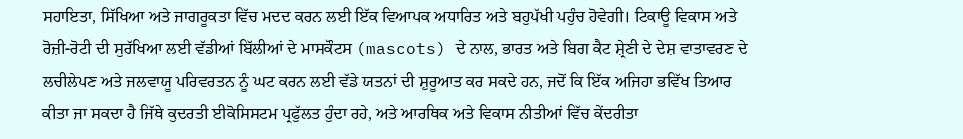ਸਹਾਇਤਾ, ਸਿੱਖਿਆ ਅਤੇ ਜਾਗਰੂਕਤਾ ਵਿੱਚ ਮਦਦ ਕਰਨ ਲਈ ਇੱਕ ਵਿਆਪਕ ਅਧਾਰਿਤ ਅਤੇ ਬਹੁਪੱਖੀ ਪਹੁੰਚ ਹੋਵੇਗੀ। ਟਿਕਾਊ ਵਿਕਾਸ ਅਤੇ ਰੋਜ਼ੀ-ਰੋਟੀ ਦੀ ਸੁਰੱਖਿਆ ਲਈ ਵੱਡੀਆਂ ਬਿੱਲੀਆਂ ਦੇ ਮਾਸਕੌਟਸ (mascots) ਦੇ ਨਾਲ, ਭਾਰਤ ਅਤੇ ਬਿਗ ਕੈਟ ਸ਼੍ਰੇਣੀ ਦੇ ਦੇਸ਼ ਵਾਤਾਵਰਣ ਦੇ ਲਚੀਲੇਪਣ ਅਤੇ ਜਲਵਾਯੂ ਪਰਿਵਰਤਨ ਨੂੰ ਘਟ ਕਰਨ ਲਈ ਵੱਡੇ ਯਤਨਾਂ ਦੀ ਸ਼ੁਰੂਆਤ ਕਰ ਸਕਦੇ ਹਨ, ਜਦੋਂ ਕਿ ਇੱਕ ਅਜਿਹਾ ਭਵਿੱਖ ਤਿਆਰ ਕੀਤਾ ਜਾ ਸਕਦਾ ਹੈ ਜਿੱਥੇ ਕੁਦਰਤੀ ਈਕੋਸਿਸਟਮ ਪ੍ਰਫੁੱਲਤ ਹੁੰਦਾ ਰਹੇ, ਅਤੇ ਆਰਥਿਕ ਅਤੇ ਵਿਕਾਸ ਨੀਤੀਆਂ ਵਿੱਚ ਕੇਂਦਰੀਤਾ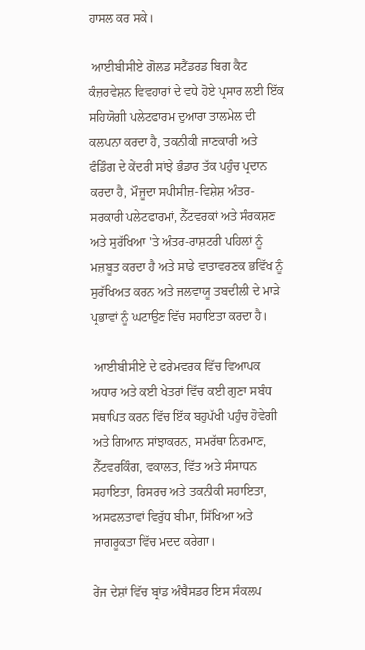ਹਾਸਲ ਕਰ ਸਕੇ।

 ਆਈਬੀਸੀਏ ਗੋਲਡ ਸਟੈਂਡਰਡ ਬਿਗ ਕੈਟ ਕੰਜ਼ਰਵੇਸ਼ਨ ਵਿਵਹਾਰਾਂ ਦੇ ਵਧੇ ਹੋਏ ਪ੍ਰਸਾਰ ਲਈ ਇੱਕ ਸਹਿਯੋਗੀ ਪਲੇਟਫਾਰਮ ਦੁਆਰਾ ਤਾਲਮੇਲ ਦੀ ਕਲਪਨਾ ਕਰਦਾ ਹੈ, ਤਕਨੀਕੀ ਜਾਣਕਾਰੀ ਅਤੇ ਫੰਡਿੰਗ ਦੇ ਕੇਂਦਰੀ ਸਾਂਝੇ ਭੰਡਾਰ ਤੱਕ ਪਹੁੰਚ ਪ੍ਰਦਾਨ ਕਰਦਾ ਹੈ, ਮੌਜੂਦਾ ਸਪੀਸੀਜ਼-ਵਿਸ਼ੇਸ਼ ਅੰਤਰ-ਸਰਕਾਰੀ ਪਲੇਟਫਾਰਮਾਂ, ਨੈੱਟਵਰਕਾਂ ਅਤੇ ਸੰਰਕਸ਼ਣ ਅਤੇ ਸੁਰੱਖਿਆ 'ਤੇ ਅੰਤਰ-ਰਾਸ਼ਟਰੀ ਪਹਿਲਾਂ ਨੂੰ ਮਜ਼ਬੂਤ ਕਰਦਾ ਹੈ ਅਤੇ ਸਾਡੇ ਵਾਤਾਵਰਣਕ ਭਵਿੱਖ ਨੂੰ ਸੁਰੱਖਿਅਤ ਕਰਨ ਅਤੇ ਜਲਵਾਯੂ ਤਬਦੀਲੀ ਦੇ ਮਾੜੇ ਪ੍ਰਭਾਵਾਂ ਨੂੰ ਘਟਾਉਣ ਵਿੱਚ ਸਹਾਇਤਾ ਕਰਦਾ ਹੈ।

 ਆਈਬੀਸੀਏ ਦੇ ਫਰੇਮਵਰਕ ਵਿੱਚ ਵਿਆਪਕ ਅਧਾਰ ਅਤੇ ਕਈ ਖੇਤਰਾਂ ਵਿੱਚ ਕਈ ਗੁਣਾ ਸਬੰਧ ਸਥਾਪਿਤ ਕਰਨ ਵਿੱਚ ਇੱਕ ਬਹੁਪੱਖੀ ਪਹੁੰਚ ਹੋਵੇਗੀ ਅਤੇ ਗਿਆਨ ਸਾਂਝਾਕਰਨ, ਸਮਰੱਥਾ ਨਿਰਮਾਣ, ਨੈੱਟਵਰਕਿੰਗ, ਵਕਾਲਤ, ਵਿੱਤ ਅਤੇ ਸੰਸਾਧਨ ਸਹਾਇਤਾ, ਰਿਸਰਚ ਅਤੇ ਤਕਨੀਕੀ ਸਹਾਇਤਾ, ਅਸਫਲਤਾਵਾਂ ਵਿਰੁੱਧ ਬੀਮਾ, ਸਿੱਖਿਆ ਅਤੇ ਜਾਗਰੂਕਤਾ ਵਿੱਚ ਮਦਦ ਕਰੇਗਾ।

ਰੇਂਜ ਦੇਸ਼ਾਂ ਵਿੱਚ ਬ੍ਰਾਂਡ ਅੰਬੈਸਡਰ ਇਸ ਸੰਕਲਪ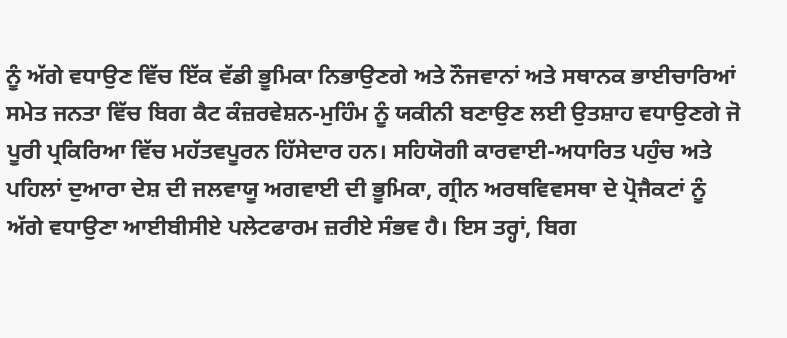ਨੂੰ ਅੱਗੇ ਵਧਾਉਣ ਵਿੱਚ ਇੱਕ ਵੱਡੀ ਭੂਮਿਕਾ ਨਿਭਾਉਣਗੇ ਅਤੇ ਨੌਜਵਾਨਾਂ ਅਤੇ ਸਥਾਨਕ ਭਾਈਚਾਰਿਆਂ ਸਮੇਤ ਜਨਤਾ ਵਿੱਚ ਬਿਗ ਕੈਟ ਕੰਜ਼ਰਵੇਸ਼ਨ-ਮੁਹਿੰਮ ਨੂੰ ਯਕੀਨੀ ਬਣਾਉਣ ਲਈ ਉਤਸ਼ਾਹ ਵਧਾਉਣਗੇ ਜੋ ਪੂਰੀ ਪ੍ਰਕਿਰਿਆ ਵਿੱਚ ਮਹੱਤਵਪੂਰਨ ਹਿੱਸੇਦਾਰ ਹਨ। ਸਹਿਯੋਗੀ ਕਾਰਵਾਈ-ਅਧਾਰਿਤ ਪਹੁੰਚ ਅਤੇ ਪਹਿਲਾਂ ਦੁਆਰਾ ਦੇਸ਼ ਦੀ ਜਲਵਾਯੂ ਅਗਵਾਈ ਦੀ ਭੂਮਿਕਾ, ਗ੍ਰੀਨ ਅਰਥਵਿਵਸਥਾ ਦੇ ਪ੍ਰੋਜੈਕਟਾਂ ਨੂੰ ਅੱਗੇ ਵਧਾਉਣਾ ਆਈਬੀਸੀਏ ਪਲੇਟਫਾਰਮ ਜ਼ਰੀਏ ਸੰਭਵ ਹੈ। ਇਸ ਤਰ੍ਹਾਂ, ਬਿਗ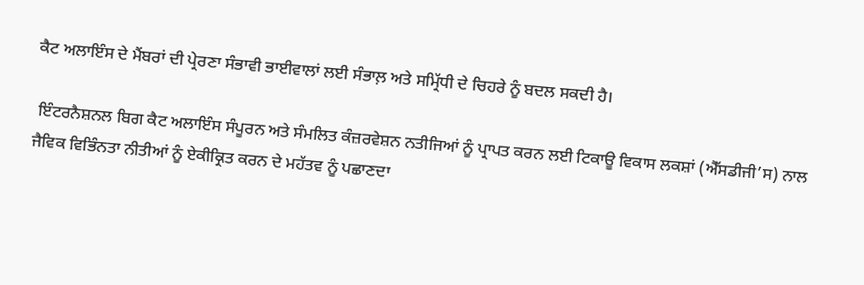ਕੈਟ ਅਲਾਇੰਸ ਦੇ ਮੈਂਬਰਾਂ ਦੀ ਪ੍ਰੇਰਣਾ ਸੰਭਾਵੀ ਭਾਈਵਾਲਾਂ ਲਈ ਸੰਭਾਲ਼ ਅਤੇ ਸਮ੍ਰਿੱਧੀ ਦੇ ਚਿਹਰੇ ਨੂੰ ਬਦਲ ਸਕਦੀ ਹੈ।

 ਇੰਟਰਨੈਸ਼ਨਲ ਬਿਗ ਕੈਟ ਅਲਾਇੰਸ ਸੰਪੂਰਨ ਅਤੇ ਸੰਮਲਿਤ ਕੰਜ਼ਰਵੇਸ਼ਨ ਨਤੀਜਿਆਂ ਨੂੰ ਪ੍ਰਾਪਤ ਕਰਨ ਲਈ ਟਿਕਾਊ ਵਿਕਾਸ ਲਕਸ਼ਾਂ (ਐੱਸਡੀਜੀ’ਸ) ਨਾਲ ਜੈਵਿਕ ਵਿਭਿੰਨਤਾ ਨੀਤੀਆਂ ਨੂੰ ਏਕੀਕ੍ਰਿਤ ਕਰਨ ਦੇ ਮਹੱਤਵ ਨੂੰ ਪਛਾਣਦਾ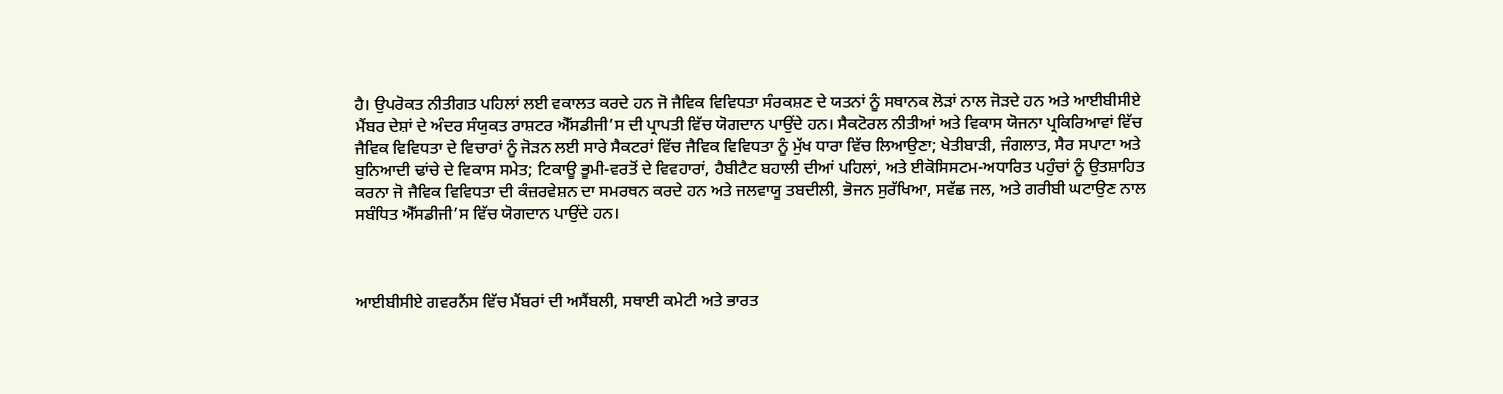ਹੈ। ਉਪਰੋਕਤ ਨੀਤੀਗਤ ਪਹਿਲਾਂ ਲਈ ਵਕਾਲਤ ਕਰਦੇ ਹਨ ਜੋ ਜੈਵਿਕ ਵਿਵਿਧਤਾ ਸੰਰਕਸ਼ਣ ਦੇ ਯਤਨਾਂ ਨੂੰ ਸਥਾਨਕ ਲੋੜਾਂ ਨਾਲ ਜੋੜਦੇ ਹਨ ਅਤੇ ਆਈਬੀਸੀਏ ਮੈਂਬਰ ਦੇਸ਼ਾਂ ਦੇ ਅੰਦਰ ਸੰਯੁਕਤ ਰਾਸ਼ਟਰ ਐੱਸਡੀਜੀ’ਸ ਦੀ ਪ੍ਰਾਪਤੀ ਵਿੱਚ ਯੋਗਦਾਨ ਪਾਉਂਦੇ ਹਨ। ਸੈਕਟੋਰਲ ਨੀਤੀਆਂ ਅਤੇ ਵਿਕਾਸ ਯੋਜਨਾ ਪ੍ਰਕਿਰਿਆਵਾਂ ਵਿੱਚ ਜੈਵਿਕ ਵਿਵਿਧਤਾ ਦੇ ਵਿਚਾਰਾਂ ਨੂੰ ਜੋੜਨ ਲਈ ਸਾਰੇ ਸੈਕਟਰਾਂ ਵਿੱਚ ਜੈਵਿਕ ਵਿਵਿਧਤਾ ਨੂੰ ਮੁੱਖ ਧਾਰਾ ਵਿੱਚ ਲਿਆਉਣਾ; ਖੇਤੀਬਾੜੀ, ਜੰਗਲਾਤ, ਸੈਰ ਸਪਾਟਾ ਅਤੇ ਬੁਨਿਆਦੀ ਢਾਂਚੇ ਦੇ ਵਿਕਾਸ ਸਮੇਤ; ਟਿਕਾਊ ਭੂਮੀ-ਵਰਤੋਂ ਦੇ ਵਿਵਹਾਰਾਂ, ਹੈਬੀਟੈਟ ਬਹਾਲੀ ਦੀਆਂ ਪਹਿਲਾਂ, ਅਤੇ ਈਕੋਸਿਸਟਮ-ਅਧਾਰਿਤ ਪਹੁੰਚਾਂ ਨੂੰ ਉਤਸ਼ਾਹਿਤ ਕਰਨਾ ਜੋ ਜੈਵਿਕ ਵਿਵਿਧਤਾ ਦੀ ਕੰਜ਼ਰਵੇਸ਼ਨ ਦਾ ਸਮਰਥਨ ਕਰਦੇ ਹਨ ਅਤੇ ਜਲਵਾਯੂ ਤਬਦੀਲੀ, ਭੋਜਨ ਸੁਰੱਖਿਆ, ਸਵੱਛ ਜਲ, ਅਤੇ ਗਰੀਬੀ ਘਟਾਉਣ ਨਾਲ ਸਬੰਧਿਤ ਐੱਸਡੀਜੀ’ਸ ਵਿੱਚ ਯੋਗਦਾਨ ਪਾਉਂਦੇ ਹਨ।



ਆਈਬੀਸੀਏ ਗਵਰਨੈਂਸ ਵਿੱਚ ਮੈਂਬਰਾਂ ਦੀ ਅਸੈਂਬਲੀ, ਸਥਾਈ ਕਮੇਟੀ ਅਤੇ ਭਾਰਤ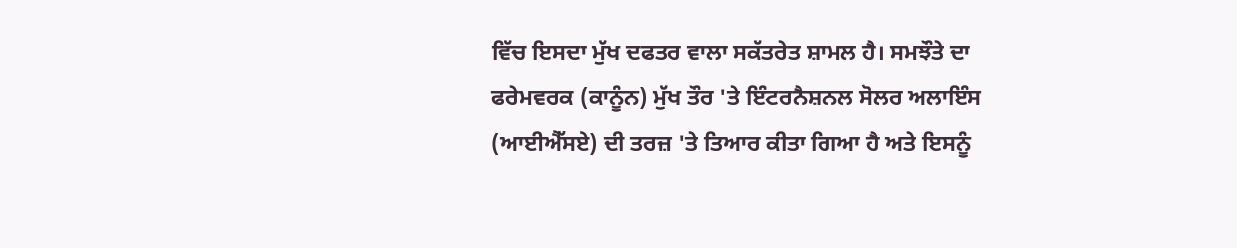ਵਿੱਚ ਇਸਦਾ ਮੁੱਖ ਦਫਤਰ ਵਾਲਾ ਸਕੱਤਰੇਤ ਸ਼ਾਮਲ ਹੈ। ਸਮਝੌਤੇ ਦਾ ਫਰੇਮਵਰਕ (ਕਾਨੂੰਨ) ਮੁੱਖ ਤੌਰ 'ਤੇ ਇੰਟਰਨੈਸ਼ਨਲ ਸੋਲਰ ਅਲਾਇੰਸ (ਆਈਐੱਸਏ) ਦੀ ਤਰਜ਼ 'ਤੇ ਤਿਆਰ ਕੀਤਾ ਗਿਆ ਹੈ ਅਤੇ ਇਸਨੂੰ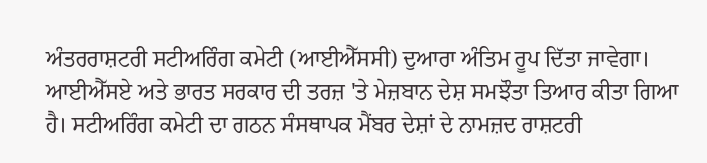ਅੰਤਰਰਾਸ਼ਟਰੀ ਸਟੀਅਰਿੰਗ ਕਮੇਟੀ (ਆਈਐੱਸਸੀ) ਦੁਆਰਾ ਅੰਤਿਮ ਰੂਪ ਦਿੱਤਾ ਜਾਵੇਗਾ। ਆਈਐੱਸਏ ਅਤੇ ਭਾਰਤ ਸਰਕਾਰ ਦੀ ਤਰਜ਼ 'ਤੇ ਮੇਜ਼ਬਾਨ ਦੇਸ਼ ਸਮਝੌਤਾ ਤਿਆਰ ਕੀਤਾ ਗਿਆ ਹੈ। ਸਟੀਅਰਿੰਗ ਕਮੇਟੀ ਦਾ ਗਠਨ ਸੰਸਥਾਪਕ ਮੈਂਬਰ ਦੇਸ਼ਾਂ ਦੇ ਨਾਮਜ਼ਦ ਰਾਸ਼ਟਰੀ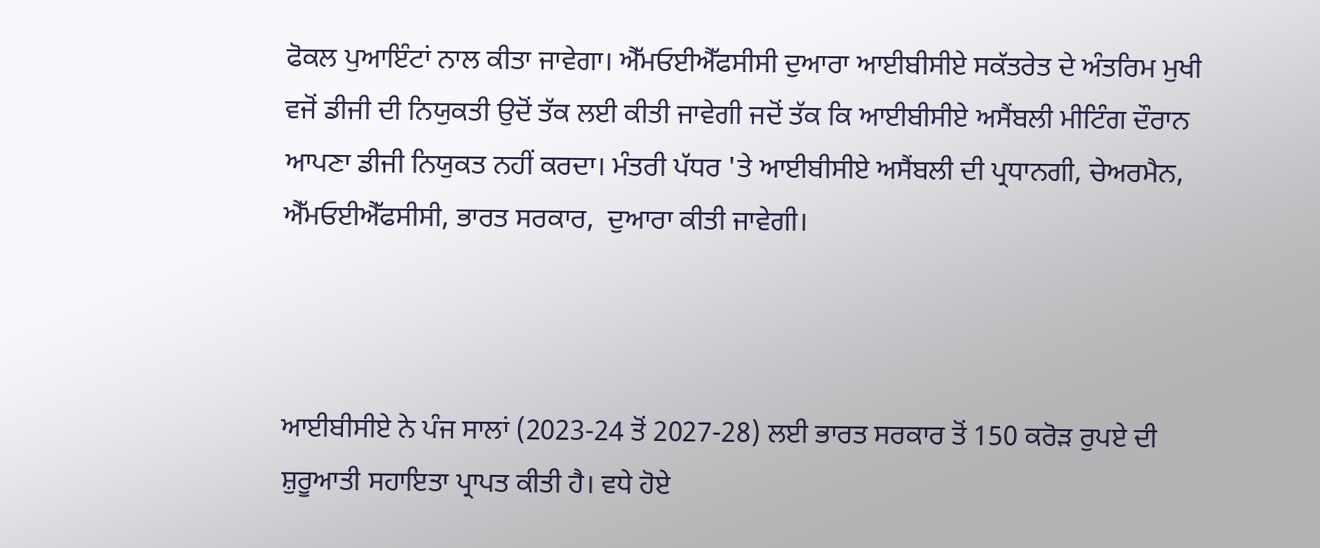ਫੋਕਲ ਪੁਆਇੰਟਾਂ ਨਾਲ ਕੀਤਾ ਜਾਵੇਗਾ। ਐੱਮਓਈਐੱਫਸੀਸੀ ਦੁਆਰਾ ਆਈਬੀਸੀਏ ਸਕੱਤਰੇਤ ਦੇ ਅੰਤਰਿਮ ਮੁਖੀ ਵਜੋਂ ਡੀਜੀ ਦੀ ਨਿਯੁਕਤੀ ਉਦੋਂ ਤੱਕ ਲਈ ਕੀਤੀ ਜਾਵੇਗੀ ਜਦੋਂ ਤੱਕ ਕਿ ਆਈਬੀਸੀਏ ਅਸੈਂਬਲੀ ਮੀਟਿੰਗ ਦੌਰਾਨ ਆਪਣਾ ਡੀਜੀ ਨਿਯੁਕਤ ਨਹੀਂ ਕਰਦਾ। ਮੰਤਰੀ ਪੱਧਰ 'ਤੇ ਆਈਬੀਸੀਏ ਅਸੈਂਬਲੀ ਦੀ ਪ੍ਰਧਾਨਗੀ, ਚੇਅਰਮੈਨ, ਐੱਮਓਈਐੱਫਸੀਸੀ, ਭਾਰਤ ਸਰਕਾਰ,  ਦੁਆਰਾ ਕੀਤੀ ਜਾਵੇਗੀ।



ਆਈਬੀਸੀਏ ਨੇ ਪੰਜ ਸਾਲਾਂ (2023-24 ਤੋਂ 2027-28) ਲਈ ਭਾਰਤ ਸਰਕਾਰ ਤੋਂ 150 ਕਰੋੜ ਰੁਪਏ ਦੀ ਸ਼ੁਰੂਆਤੀ ਸਹਾਇਤਾ ਪ੍ਰਾਪਤ ਕੀਤੀ ਹੈ। ਵਧੇ ਹੋਏ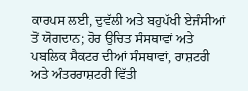ਕਾਰਪਸ ਲਈ, ਦੁਵੱਲੀ ਅਤੇ ਬਹੁਪੱਖੀ ਏਜੰਸੀਆਂ ਤੋਂ ਯੋਗਦਾਨ; ਹੋਰ ਉਚਿਤ ਸੰਸਥਾਵਾਂ ਅਤੇ ਪਬਲਿਕ ਸੈਕਟਰ ਦੀਆਂ ਸੰਸਥਾਵਾਂ, ਰਾਸ਼ਟਰੀ ਅਤੇ ਅੰਤਰਰਾਸ਼ਟਰੀ ਵਿੱਤੀ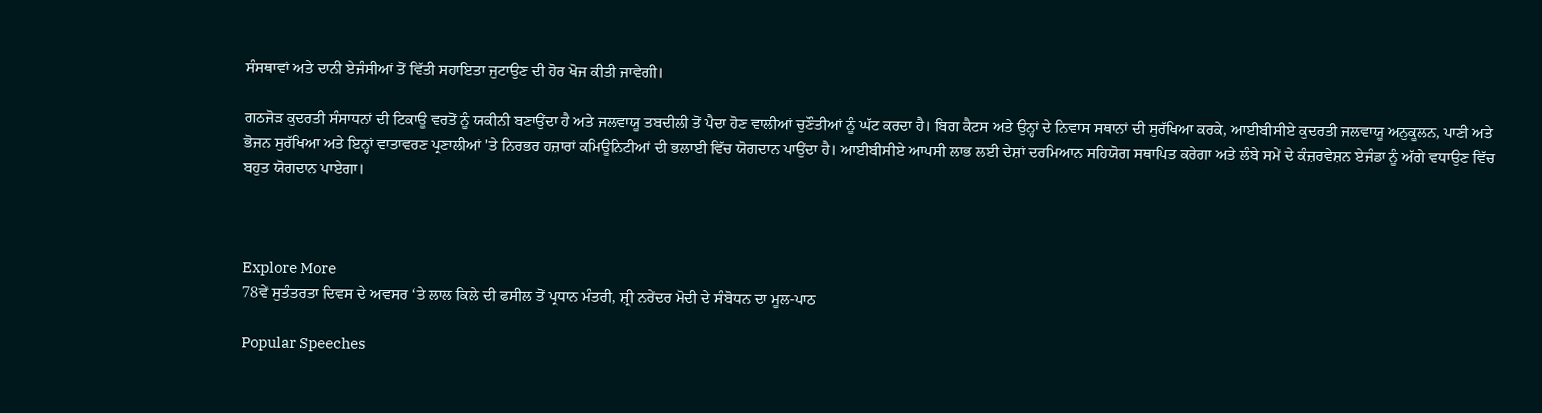ਸੰਸਥਾਵਾਂ ਅਤੇ ਦਾਨੀ ਏਜੰਸੀਆਂ ਤੋਂ ਵਿੱਤੀ ਸਹਾਇਤਾ ਜੁਟਾਉਣ ਦੀ ਹੋਰ ਖੋਜ ਕੀਤੀ ਜਾਵੇਗੀ।

ਗਠਜੋੜ ਕੁਦਰਤੀ ਸੰਸਾਧਨਾਂ ਦੀ ਟਿਕਾਊ ਵਰਤੋਂ ਨੂੰ ਯਕੀਨੀ ਬਣਾਉਂਦਾ ਹੈ ਅਤੇ ਜਲਵਾਯੂ ਤਬਦੀਲੀ ਤੋਂ ਪੈਦਾ ਹੋਣ ਵਾਲੀਆਂ ਚੁਣੌਤੀਆਂ ਨੂੰ ਘੱਟ ਕਰਦਾ ਹੈ। ਬਿਗ ਕੈਟਸ ਅਤੇ ਉਨ੍ਹਾਂ ਦੇ ਨਿਵਾਸ ਸਥਾਨਾਂ ਦੀ ਸੁਰੱਖਿਆ ਕਰਕੇ, ਆਈਬੀਸੀਏ ਕੁਦਰਤੀ ਜਲਵਾਯੂ ਅਨੁਕੂਲਨ, ਪਾਣੀ ਅਤੇ ਭੋਜਨ ਸੁਰੱਖਿਆ ਅਤੇ ਇਨ੍ਹਾਂ ਵਾਤਾਵਰਣ ਪ੍ਰਣਾਲੀਆਂ 'ਤੇ ਨਿਰਭਰ ਹਜ਼ਾਰਾਂ ਕਮਿਊਨਿਟੀਆਂ ਦੀ ਭਲਾਈ ਵਿੱਚ ਯੋਗਦਾਨ ਪਾਉਂਦਾ ਹੈ। ਆਈਬੀਸੀਏ ਆਪਸੀ ਲਾਭ ਲਈ ਦੇਸ਼ਾਂ ਦਰਮਿਆਨ ਸਹਿਯੋਗ ਸਥਾਪਿਤ ਕਰੇਗਾ ਅਤੇ ਲੰਬੇ ਸਮੇਂ ਦੇ ਕੰਜ਼ਰਵੇਸ਼ਨ ਏਜੰਡਾ ਨੂੰ ਅੱਗੇ ਵਧਾਉਣ ਵਿੱਚ ਬਹੁਤ ਯੋਗਦਾਨ ਪਾਏਗਾ।



Explore More
78ਵੇਂ ਸੁਤੰਤਰਤਾ ਦਿਵਸ ਦੇ ਅਵਸਰ ‘ਤੇ ਲਾਲ ਕਿਲੇ ਦੀ ਫਸੀਲ ਤੋਂ ਪ੍ਰਧਾਨ ਮੰਤਰੀ, ਸ਼੍ਰੀ ਨਰੇਂਦਰ ਮੋਦੀ ਦੇ ਸੰਬੋਧਨ ਦਾ ਮੂਲ-ਪਾਠ

Popular Speeches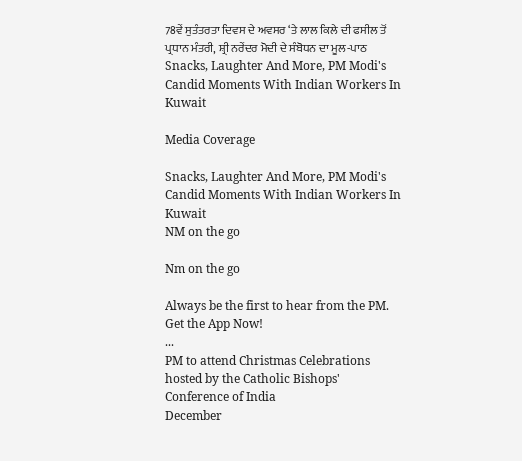78ਵੇਂ ਸੁਤੰਤਰਤਾ ਦਿਵਸ ਦੇ ਅਵਸਰ ‘ਤੇ ਲਾਲ ਕਿਲੇ ਦੀ ਫਸੀਲ ਤੋਂ ਪ੍ਰਧਾਨ ਮੰਤਰੀ, ਸ਼੍ਰੀ ਨਰੇਂਦਰ ਮੋਦੀ ਦੇ ਸੰਬੋਧਨ ਦਾ ਮੂਲ-ਪਾਠ
Snacks, Laughter And More, PM Modi's Candid Moments With Indian Workers In Kuwait

Media Coverage

Snacks, Laughter And More, PM Modi's Candid Moments With Indian Workers In Kuwait
NM on the go

Nm on the go

Always be the first to hear from the PM. Get the App Now!
...
PM to attend Christmas Celebrations hosted by the Catholic Bishops' Conference of India
December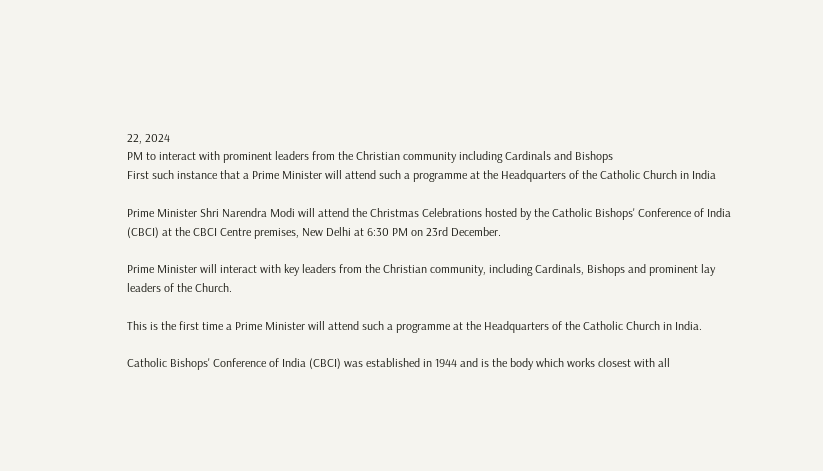22, 2024
PM to interact with prominent leaders from the Christian community including Cardinals and Bishops
First such instance that a Prime Minister will attend such a programme at the Headquarters of the Catholic Church in India

Prime Minister Shri Narendra Modi will attend the Christmas Celebrations hosted by the Catholic Bishops' Conference of India (CBCI) at the CBCI Centre premises, New Delhi at 6:30 PM on 23rd December.

Prime Minister will interact with key leaders from the Christian community, including Cardinals, Bishops and prominent lay leaders of the Church.

This is the first time a Prime Minister will attend such a programme at the Headquarters of the Catholic Church in India.

Catholic Bishops' Conference of India (CBCI) was established in 1944 and is the body which works closest with all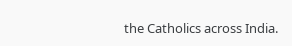the Catholics across India.